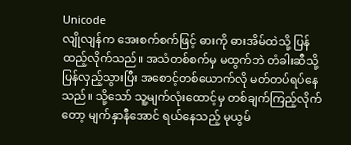Unicode
လျိုလျန်က အေးစက်စက်ဖြင့် ဓားကို ဓားအိမ်ထဲသို့ ပြန်ထည့်လိုက်သည်။ အသံတစ်စက်မှ မထွက်ဘဲ တံခါးဆီသို့ ပြန်လှည့်သွားပြီး အစောင့်တစ်ယောက်လို မတ်တပ်ရပ်နေသည်။ သို့သော် သူ့မျက်လုံးထောင့်မှ တစ်ချက်ကြည့်လိုက်တော့ မျက်နှာနီအောင် ရယ်နေသည့် မုယွမ်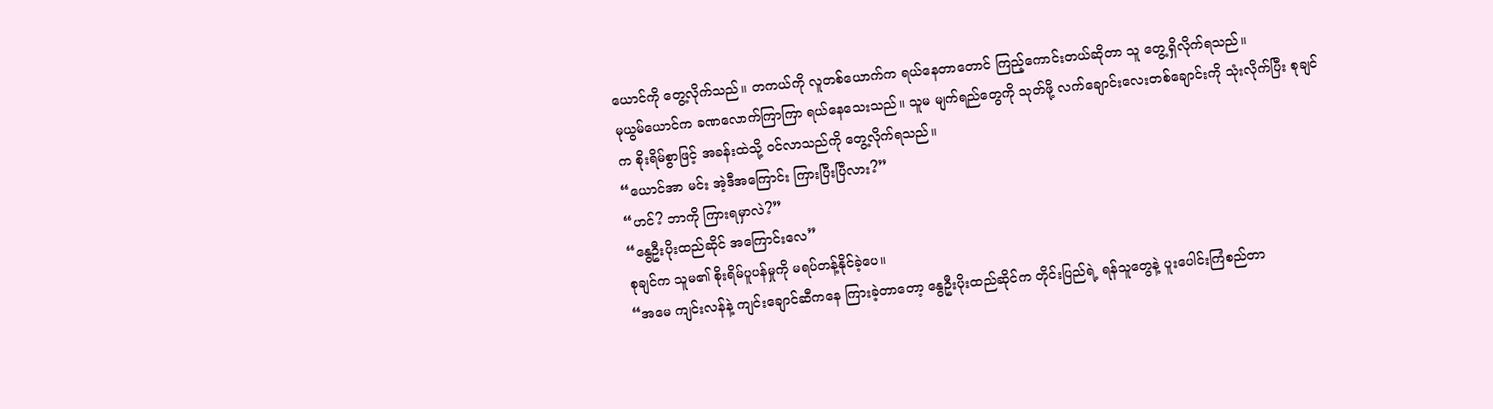ယောင်ကို တွေ့လိုက်သည်။ တကယ်ကို လူတစ်ယောက်က ရယ်နေတာတောင် ကြည့်ကောင်းတယ်ဆိုတာ သူ တွေ့ရှိလိုက်ရသည်။
မုယွမ်ယောင်က ခဏလောက်ကြာကြာ ရယ်နေသေးသည်။ သူမ မျက်ရည်တွေကို သုတ်ဖို့ လက်ချောင်းလေးတစ်ချောင်းကို သုံးလိုက်ပြီး စုချင်က စိုးရိမ်စွာဖြင့် အခန်းထဲသို့ ဝင်လာသည်ကို တွေ့လိုက်ရသည်။
“ယောင်အာ မင်း အဲ့ဒီအကြောင်း ကြားပြီးပြီလား?”
“ဟင်? ဘာကို ကြားရမှာလဲ?”
“နွေဦးပိုးထည်ဆိုင် အကြောင်းလေ”
စုချင်က သူမ၏ စိုးရိမ်ပူပန်မှုကို မရပ်တန့်နိုင်ခဲ့ပေ။
“အမေ ကျင်းလန်နဲ့ ကျင်းချောင်ဆီကနေ ကြားခဲ့တာတော့ နွေဦးပိုးထည်ဆိုင်က တိုင်းပြည်ရဲ့ ရန်သူတွေနဲ့ ပူးပေါင်းကြံစည်တာ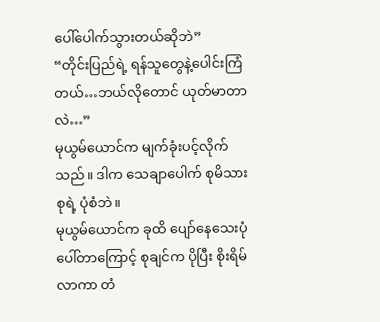ပေါ်ပေါက်သွားတယ်ဆိုဘဲ”
“တိုင်းပြည်ရဲ့ ရန်သူတွေနဲ့ပေါင်းကြံတယ်…ဘယ်လိုတောင် ယုတ်မာတာလဲ…”
မုယွမ်ယောင်က မျက်ခုံးပင့်လိုက်သည်။ ဒါက သေချာပေါက် စုမိသားစုရဲ့ ပုံစံဘဲ။
မုယွမ်ယောင်က ခုထိ ပျော်နေသေးပုံ ပေါ်တာကြောင့် စုချင်က ပိုပြီး စိုးရိမ်လာကာ တံ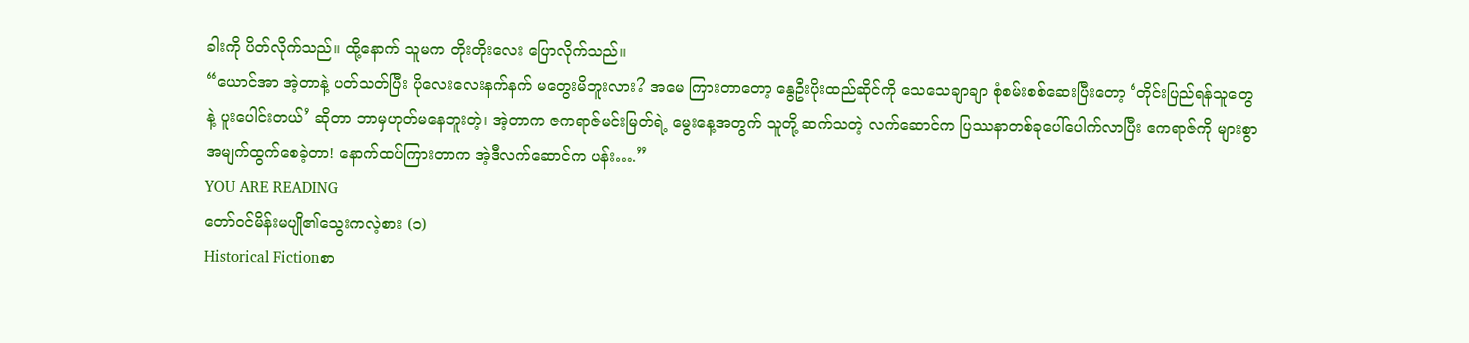ခါးကို ပိတ်လိုက်သည်။ ထို့နောက် သူမက တိုးတိုးလေး ပြောလိုက်သည်။
“ယောင်အာ အဲ့တာနဲ့ ပတ်သတ်ပြီး ပိုလေးလေးနက်နက် မတွေးမိဘူးလား? အမေ ကြားတာတော့ နွေဦးပိုးထည်ဆိုင်ကို သေသေချာချာ စုံစမ်းစစ်ဆေးပြီးတော့ ‘တိုင်းပြည်ရန်သူတွေနဲ့ ပူးပေါင်းတယ်’ ဆိုတာ ဘာမှဟုတ်မနေဘူးတဲ့၊ အဲ့တာက ဇကရာဇ်မင်းမြတ်ရဲ့ မွေးနေ့အတွက် သူတို့ ဆက်သတဲ့ လက်ဆောင်က ပြဿနာတစ်ခုပေါ်ပေါက်လာပြီး ဧကရာဇ်ကို များစွာ အမျက်ထွက်စေခဲ့တာ! နောက်ထပ်ကြားတာက အဲ့ဒီလက်ဆောင်က ပန်း….”
YOU ARE READING
တော်ဝင်မိန်းမပျို၏သွေးကလဲ့စား (၁)
Historical Fictionစာ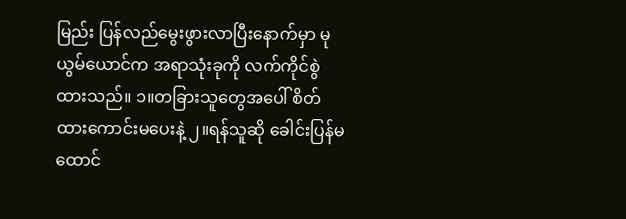မြည်း ပြန်လည်မွေးဖွားလာပြီးနောက်မှာ မုယွမ်ယောင်က အရာသုံးခုကို လက်ကိုင်စွဲထားသည်။ ၁။တခြားသူတွေအပေါ် စိတ်ထားကောင်းမပေးနဲ့ ၂။ရန်သူဆို ခေါင်းပြန်မထောင်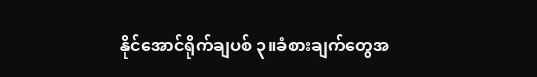နိုင်အောင်ရိုက်ချပစ် ၃။ခံစားချက်တွေအ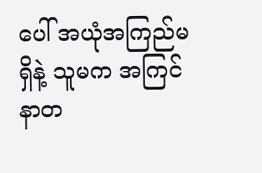ပေါ် အယုံအကြည်မရှိနဲ့ သူမက အကြင်နာတ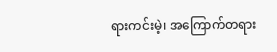ရားကင်းမဲ့၊ အကြောက်တရား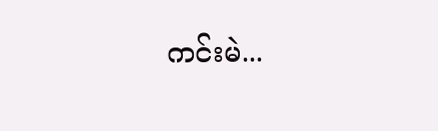ကင်းမဲ...